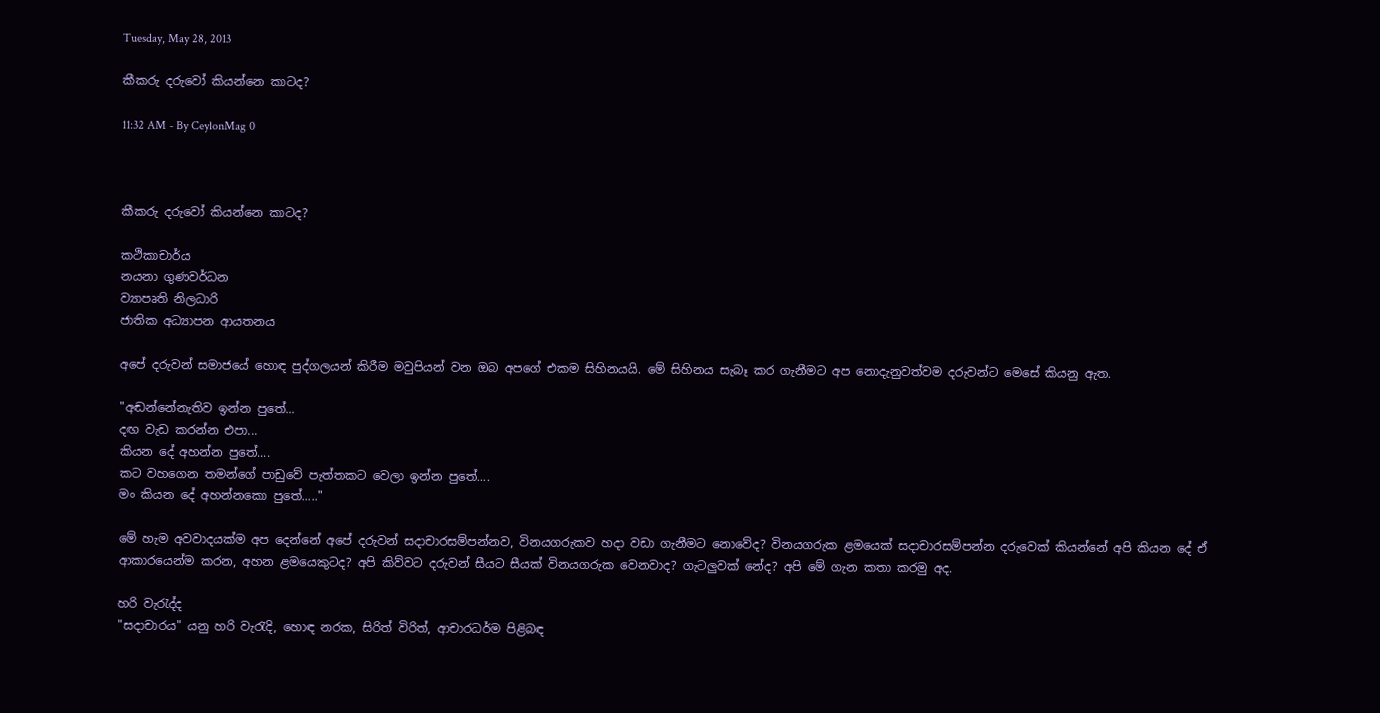Tuesday, May 28, 2013

කීකරු දරුවෝ කියන්නෙ කාටද?

11:32 AM - By CeylonMag 0



කීකරු දරුවෝ කියන්නෙ කාටද?

කථිකාචාර්ය
නයනා ගුණවර්ධන
ව්‍යාපෘති නිලධාරි
ජාතික අධ්‍යාපන ආයතනය

අපේ දරුවන් සමාජයේ හොඳ පුද්ගලයන් කිරීම මවුපියන් වන ඔබ අපගේ එකම සිහිනයයි. මේ සිහිනය සැබෑ කර ගැනීමට අප නොදැනුවත්වම දරුවන්ට මෙසේ කියනු ඇත.

"අඬන්නේනැතිව ඉන්න පුතේ...
දඟ වැඩ කරන්න එපා...
කියන දේ අහන්න පුතේ....
කට වහගෙන තමන්ගේ පාඩුවේ පැත්තකට වෙලා ඉන්න පුතේ....
මං කියන දේ අහන්නකො පුතේ....."

මේ හැම අවවාදයක්ම අප දෙන්නේ අපේ දරුවන් සදාචාරසම්පන්නව, විනයගරුකව හදා වඩා ගැනීමට නොවේද? විනයගරුක ළමයෙක් සදාචාරසම්පන්න දරුවෙක් කියන්නේ අපි කියන දේ ඒ ආකාරයෙන්ම කරන, අහන ළමයෙකුටද? අපි කිව්වට දරුවන් සීයට සීයක් විනයගරුක වෙනවාද? ගැටලුවක් නේද? අපි මේ ගැන කතා කරමු අද.

හරි වැරැද්ද
"සදාචාරය" යනු හරි වැරැදි, හොඳ නරක, සිරිත් විරිත්, ආචාරධර්ම පිළිබඳ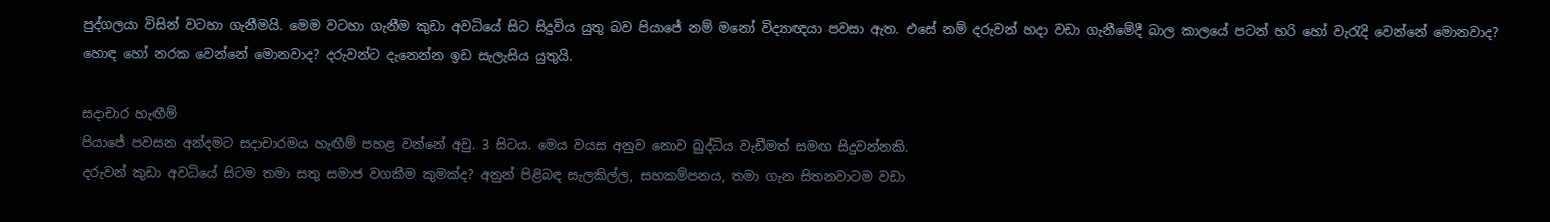පුද්ගලයා විසින් වටහා ගැනීමයි. මෙම වටහා ගැනීම කුඩා අවධියේ සිට සිදුවිය යුතු බව පියාජේ නම් මනෝ විද්‍යාඥයා පවසා ඇත. එසේ නම් දරුවන් හදා වඩා ගැනීමේදී බාල කාලයේ පටන් හරි හෝ වැරැදි වෙන්නේ මොනවාද? හොඳ හෝ නරක වෙන්නේ මොනවාද? දරුවන්ට දැනෙන්න ඉඩ සැලැසිය යුතුයි.

සදාචාර හැඟීම්
පියාජේ පවසන අන්දමට සදාචාරමය හැඟීම් පහළ වන්නේ අවු. 3 සිටය. මෙය වයස අනුව නොව බුද්ධිය වැඩීමත් සමඟ සිදුවන්නකි.
දරුවන් කුඩා අවධියේ සිටම තමා සතු සමාජ වගකීම කුමක්ද? අනුන් පිළිබඳ සැලකිල්ල, සහකම්පනය, තමා ගැන සිතනවාටම වඩා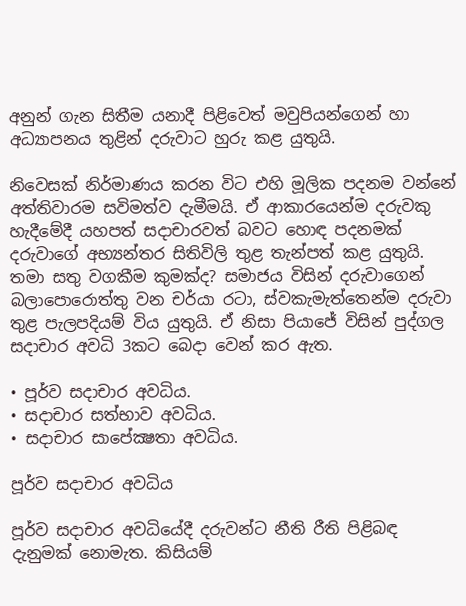අනුන් ගැන සිතීම යනාදී පිළිවෙත් මවුපියන්ගෙන් හා අධ්‍යාපනය තුළින් දරුවාට හුරු කළ යුතුයි.

නිවෙසක් නිර්මාණය කරන විට එහි මූලික පදනම වන්නේ අත්තිවාරම සවිමත්ව දැමීමයි. ඒ ආකාරයෙන්ම දරුවකු හැදීමේදී යහපත් සදාචාරවත් බවට හොඳ පදනමක් දරුවාගේ අභ්‍යන්තර සිතිවිලි තුළ තැන්පත් කළ යුතුයි. තමා සතු වගකීම කුමක්ද? සමාජය විසින් දරුවාගෙන් බලාපොරොත්තු වන චර්යා රටා, ස්වකැමැත්තෙන්ම දරුවා තුළ පැලපදියම් විය යුතුයි. ඒ නිසා පියාජේ විසින් පුද්ගල සදාචාර අවධි 3කට බෙදා වෙන් කර ඇත.

• පූර්ව සදාචාර අවධිය.
• සදාචාර සත්භාව අවධිය.
• සදාචාර සාපේක්‍ෂතා අවධිය.

පූර්ව සදාචාර අවධිය

පූර්ව සදාචාර අවධියේදී දරුවන්ට නීති රීති පිළිබඳ දැනුමක් නොමැත. කිසියම්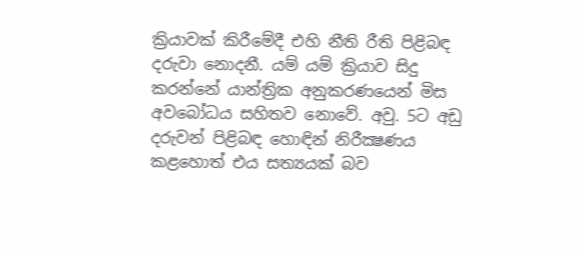ක්‍රියාවක් කිරීමේදී එහි නීති රීති පිළිබඳ දරුවා නොදනී. යම් යම් ක්‍රියාව සිදු කරන්නේ යාන්ත්‍රික අනුකරණයෙන් මිස අවබෝධය සහිතව නොවේ. අවු. 5ට අඩු දරුවන් පිළිබඳ හොඳින් නිරීක්‍ෂණය කළහොත් එය සත්‍යයක් බව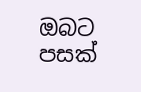ඔබට පසක්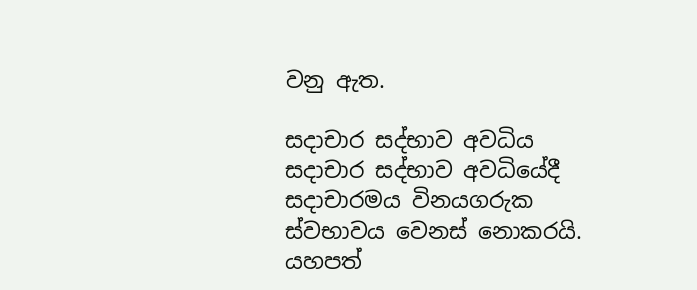වනු ඇත.

සදාචාර සද්භාව අවධිය
සදාචාර සද්භාව අවධියේදී සදාචාරමය විනයගරුක ස්වභාවය වෙනස් නොකරයි. යහපත්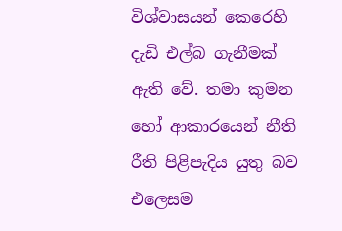විශ්වාසයන් කෙරෙහි දැඩි එල්බ ගැනීමක් ඇති වේ. තමා කුමන හෝ ආකාරයෙන් නීති රීති පිළිපැදිය යුතු බව එලෙසම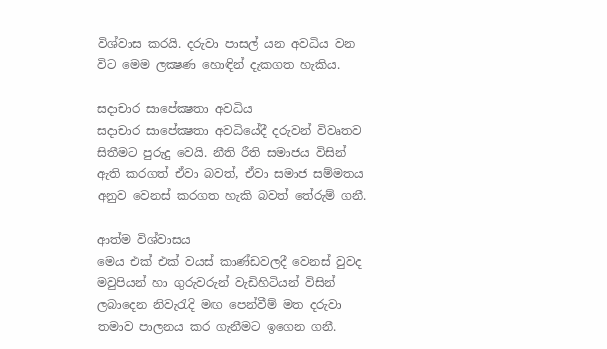විශ්වාස කරයි. දරුවා පාසල් යන අවධිය වන විට මෙම ලක්‍ෂණ හොඳින් දැකගත හැකිය.

සදාචාර සාපේක්‍ෂතා අවධිය
සදාචාර සාපේක්‍ෂතා අවධියේදී දරුවන් විවෘතව සිතීමට පුරුදු වෙයි. නීති රීති සමාජය විසින් ඇති කරගත් ඒවා බවත්, ඒවා සමාජ සම්මතය අනුව වෙනස් කරගත හැකි බවත් තේරුම් ගනී.

ආත්ම විශ්වාසය
මෙය එක් එක් වයස් කාණ්ඩවලදී වෙනස් වුවද මවුපියන් හා ගුරුවරුන් වැඩිහිටියන් විසින් ලබාදෙන නිවැරැදි මඟ පෙන්වීම් මත දරුවා තමාව පාලනය කර ගැනීමට ඉගෙන ගනී.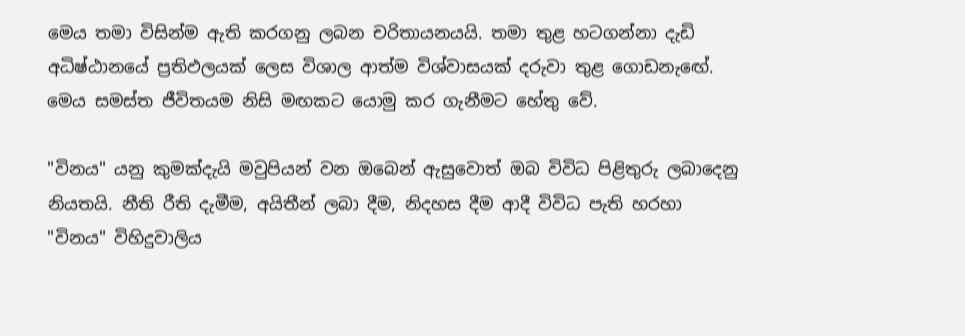මෙය තමා විසින්ම ඇති කරගනු ලබන චරිතායනයයි. තමා තුළ හටගන්නා දැඩි අධිෂ්ඨානයේ ප්‍රතිඵලයක් ලෙස විශාල ආත්ම විශ්වාසයක් දරුවා තුළ ගොඩනැඟේ. මෙය සමස්ත ජීවිතයම නිසි මඟකට යොමු කර ගැනීමට හේතු වේ.

"විනය" යනු කුමක්දැයි මවුපියන් වන ඔබෙන් ඇසුවොත් ඔබ විවිධ පිළිතුරු ලබාදෙනු නියතයි. නීති රීති දැමීම, අයිතීන් ලබා දීම, නිදහස දීම ආදී විවිධ පැති හරහා "විනය" විහිදුවාලිය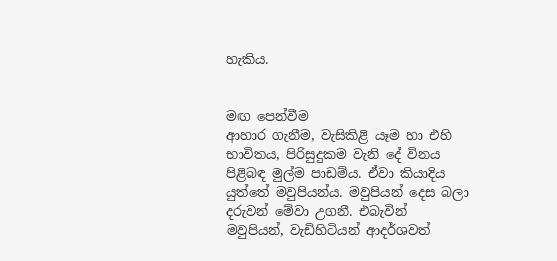හැකිය.


මඟ පෙන්වීම
ආහාර ගැනීම, වැසිකිළි යෑම හා එහි භාවිතය, පිරිසුදුකම වැනි දේ විනය පිළිබඳ මුල්ම පාඩම්ය. ඒවා කියාදිය යුත්තේ මවුපියන්ය. මවුපියන් දෙස බලා දරුවන් මේවා උගනී. එබැවින් මවුපියන්, වැඩිහිටියන් ආදර්ශවත්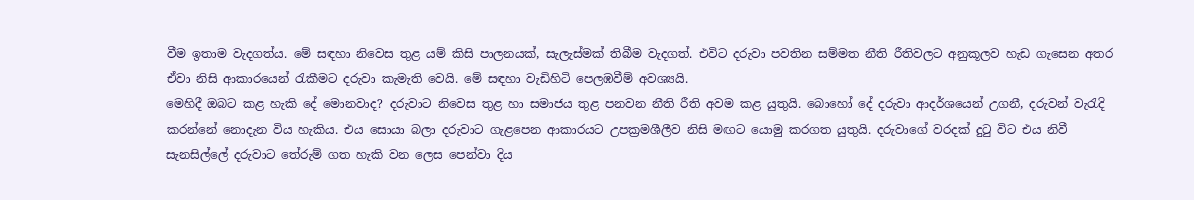වීම ඉතාම වැදගත්ය. මේ සඳහා නිවෙස තුළ යම් කිසි පාලනයක්, සැලැස්මක් තිබීම වැදගත්. එවිට දරුවා පවතින සම්මත නීති රීතිවලට අනුකූලව හැඩ ගැසෙන අතර ඒවා නිසි ආකාරයෙන් රැකීමට දරුවා කැමැති වෙයි. මේ සඳහා වැඩිහිටි පෙලඹවීම් අවශ්‍යයි.
මෙහිදී ඔබට කළ හැකි දේ මොනවාද? දරුවාට නිවෙස තුළ හා සමාජය තුළ පනවන නීති රීති අවම කළ යුතුයි. බොහෝ දේ දරුවා ආදර්ශයෙන් උගනී, දරුවන් වැරැදි කරන්නේ නොදැන විය හැකිය. එය සොයා බලා දරුවාට ගැළපෙන ආකාරයට උපක්‍රමශීලීව නිසි මඟට යොමු කරගත යුතුයි. දරුවාගේ වරදක් දුටු විට එය නිවී සැනසිල්ලේ දරුවාට තේරුම් ගත හැකි වන ලෙස පෙන්වා දිය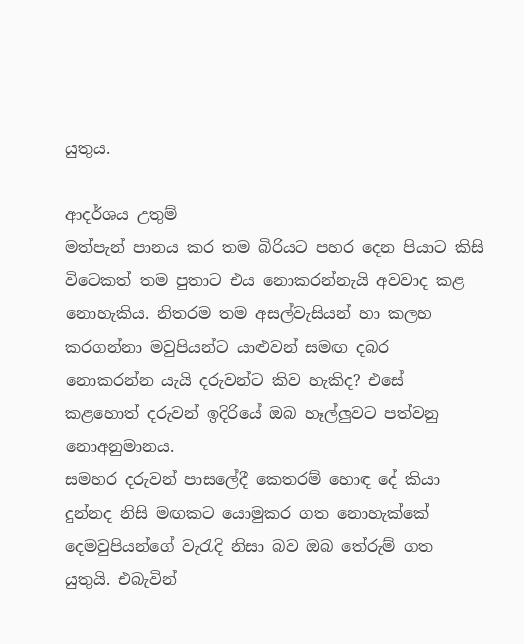යුතුය.

ආදර්ශය උතුම්
මත්පැන් පානය කර තම බිරියට පහර දෙන පියාට කිසි විටෙකත් තම පුතාට එය නොකරන්නැයි අවවාද කළ නොහැකිය. නිතරම තම අසල්වැසියන් හා කලහ කරගන්නා මවුපියන්ට යාළුවන් සමඟ දබර නොකරන්න යැයි දරුවන්ට කිව හැකිද? එසේ කළහොත් දරුවන් ඉදිරියේ ඔබ හෑල්ලුවට පත්වනු නොඅනුමානය.
සමහර දරුවන් පාසලේදී කෙතරම් හොඳ දේ කියා දුන්නද නිසි මඟකට යොමුකර ගත නොහැක්කේ දෙමවුපියන්ගේ වැරැදි නිසා බව ඔබ තේරුම් ගත යුතුයි. එබැවින්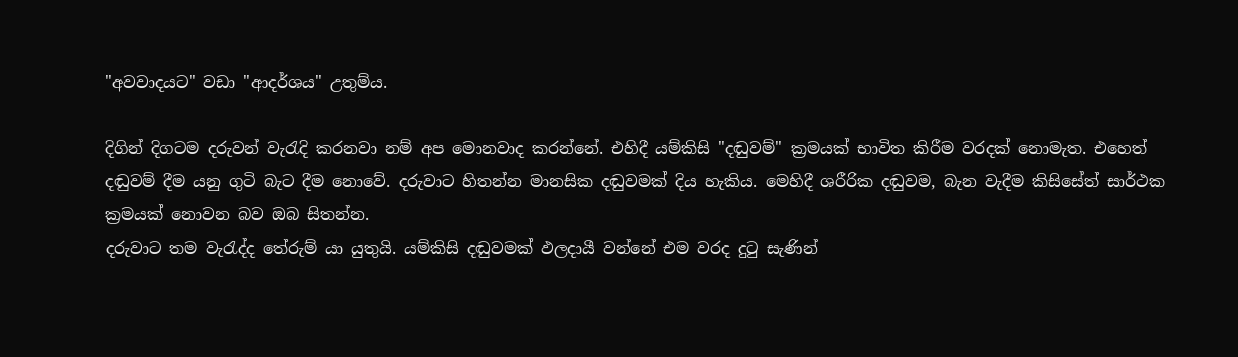"අවවාදයට" වඩා "ආදර්ශය" උතුම්ය.

දිගින් දිගටම දරුවන් වැරැදි කරනවා නම් අප මොනවාද කරන්නේ. එහිදී යම්කිසි "දඬුවම්" ක්‍රමයක් භාවිත කිරීම වරදක් නොමැත. එහෙත් දඬුවම් දීම යනු ගුටි බැට දීම නොවේ. දරුවාට හිතන්න මානසික දඬුවමක් දිය හැකිය. මෙහිදී ශරීරික දඬුවම, බැන වැදීම කිසිසේත් සාර්ථක ක්‍රමයක් නොවන බව ඔබ සිතන්න.
දරුවාට තම වැරැද්ද තේරුම් යා යුතුයි. යම්කිසි දඬුවමක් ඵලදායී වන්නේ එම වරද දුටු සැණින්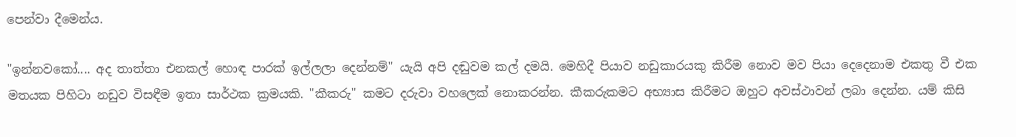පෙන්වා දීමෙන්ය.

"ඉන්නවකෝ.... අද තාත්තා එනකල් හොඳ පාරක් ඉල්ලලා දෙන්නම්" යැයි අපි දඬුවම කල් දමයි. මෙහිදී පියාව නඩුකාරයකු කිරීම නොව මව පියා දෙදෙනාම එකතු වී එක මතයක පිහිටා නඩුව විසඳීම ඉතා සාර්ථක ක්‍රමයකි. "කීකරු" කමට දරුවා වහලෙක් නොකරන්න. කීකරුකමට අභ්‍යාස කිරීමට ඔහුට අවස්ථාවන් ලබා දෙන්න. යම් කිසි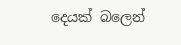දෙයක් බලෙන්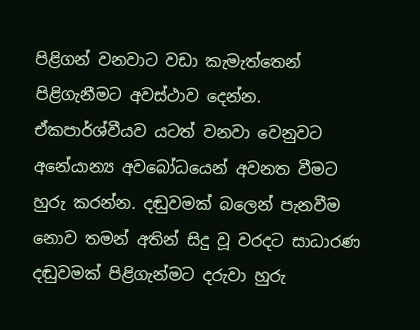පිළිගන් වනවාට වඩා කැමැත්තෙන් පිළිගැනීමට අවස්ථාව දෙන්න. ඒකපාර්ශ්වීයව යටත් වනවා වෙනුවට අනේ‍යාන්‍ය අවබෝධයෙන් අවනත වීමට හුරු කරන්න. දඬුවමක් බලෙන් පැනවීම නොව තමන් අතින් සිදු වූ වරදට සාධාරණ දඬුවමක් පිළිගැන්මට දරුවා හුරු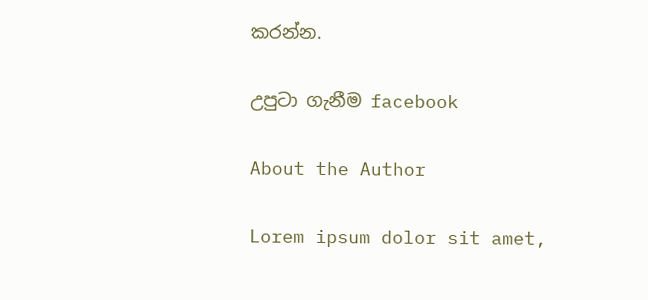කරන්න.

උපුටා ගැනීම facebook

About the Author

Lorem ipsum dolor sit amet,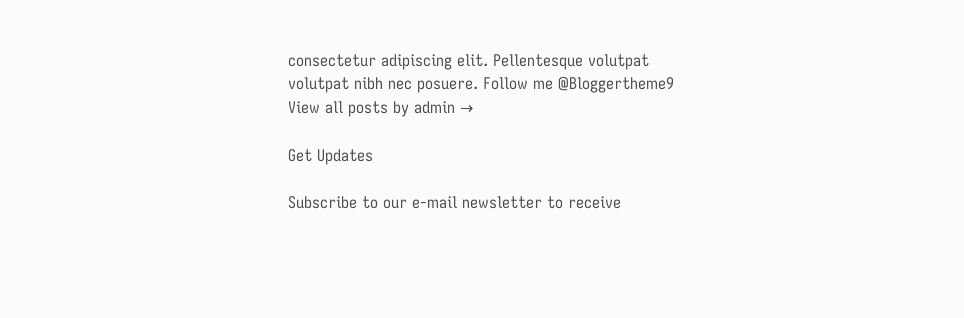consectetur adipiscing elit. Pellentesque volutpat volutpat nibh nec posuere. Follow me @Bloggertheme9
View all posts by admin →

Get Updates

Subscribe to our e-mail newsletter to receive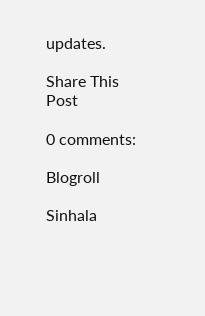updates.

Share This Post

0 comments:

Blogroll

Sinhala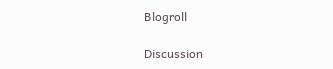Blogroll

Discussion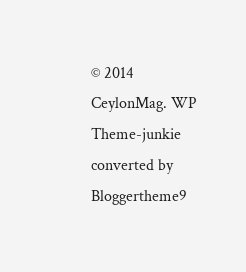© 2014 CeylonMag. WP Theme-junkie converted by Bloggertheme9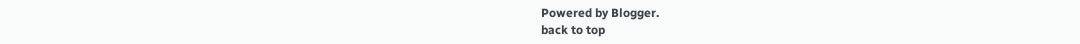Powered by Blogger.
back to top